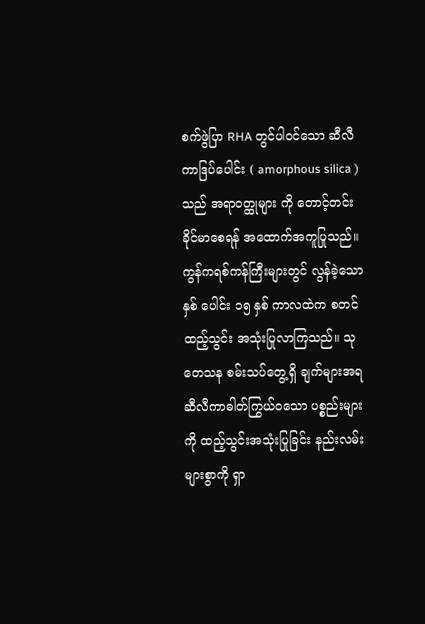စက်ဖွဲပြာ RHA တွင်ပါဝင်သော ဆီလီကာဒြပ်ပေါင်း ( amorphous silica ) သည် အရာဝတ္ထုများ ကို တောင့်တင်းခိုင်မာစေရန် အထောက်အကူပြုသည်။ ကွန်ကရစ်ကန်ကြီးများတွင် လွန်ခဲ့သောနှစ် ပေါင်း ၁၅ နှစ် ကာလထဲက စတင်ထည့်သွင်း အသုံးပြုလာကြသည်။ သုတေသန စမ်းသပ်တွေ့ရှိ ချက်များအရ ဆီလီကာဓါတ်ကြွယ်ဝသော ပစ္စည်းများကို ထည့်သွင်းအသုံးပြုခြင်း နည်းလမ်းများစွာကို ရှာ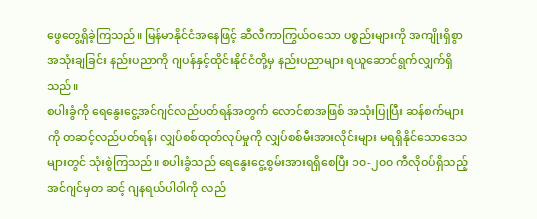ဖွေတွေ့ရှိခဲ့ကြသည်။ မြန်မာနိုင်ငံအနေဖြင့် ဆီလီကာကြွယ်ဝသော ပစ္စည်းများကို အကျိုးရှိစွာအသုံးချခြင်း နည်းပညာကို ဂျပန်နှင့်ထိုင်းနိုင်ငံတို့မှ နည်းပညာများ ရယူဆောင်ရွက်လျှက်ရှိ သည်။
စပါးခွံကို ရေနွေးငွေ့အင်ဂျင်လည်ပတ်ရန်အတွက် လောင်စာအဖြစ် အသုံးပြုပြီး ဆန်စက်များကို တဆင့်လည်ပတ်ရန်၊ လျှပ်စစ်ထုတ်လုပ်မှုကို လျှပ်စစ်မီးအားလိုင်းများ မရရှိနိုင်သောဒေသများတွင် သုံးစွဲကြသည်။ စပါးခွံသည် ရေနွေးငွေ့စွမ်းအားရရှိစေပြီး ၁၀-၂၀၀ ကီလိုဝပ်ရှိသည့် အင်ဂျင်မှတ ဆင့် ဂျနရယ်ပါဝါကို လည်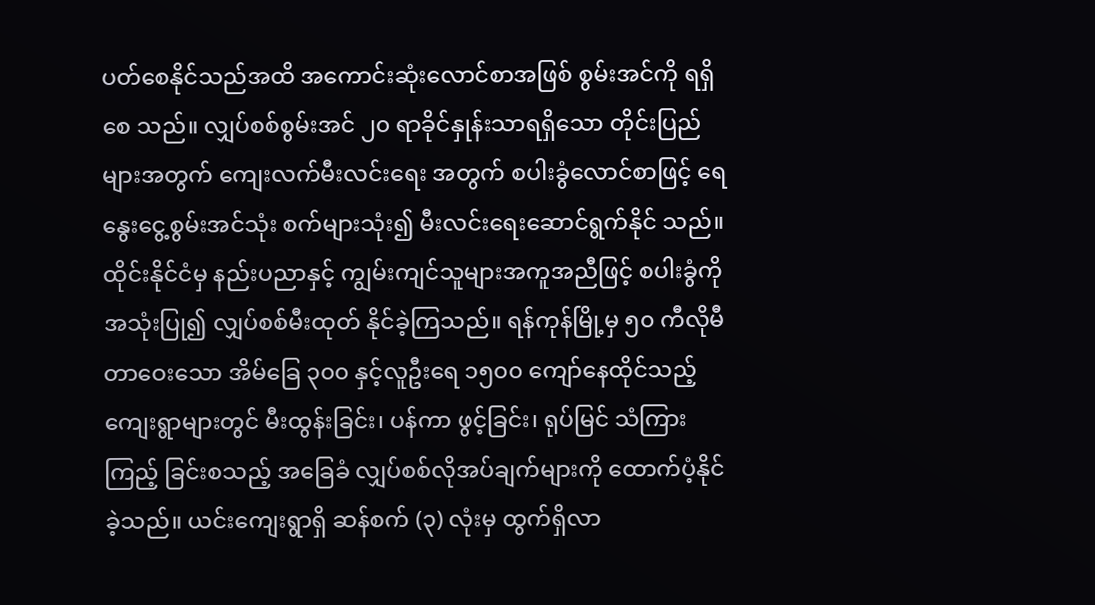ပတ်စေနိုင်သည်အထိ အကောင်းဆုံးလောင်စာအဖြစ် စွမ်းအင်ကို ရရှိစေ သည်။ လျှပ်စစ်စွမ်းအင် ၂၀ ရာခိုင်နှုန်းသာရရှိသော တိုင်းပြည်များအတွက် ကျေးလက်မီးလင်းရေး အတွက် စပါးခွံလောင်စာဖြင့် ရေနွေးငွေ့စွမ်းအင်သုံး စက်များသုံး၍ မီးလင်းရေးဆောင်ရွက်နိုင် သည်။
ထိုင်းနိုင်ငံမှ နည်းပညာနှင့် ကျွမ်းကျင်သူများအကူအညီဖြင့် စပါးခွံကိုအသုံးပြု၍ လျှပ်စစ်မီးထုတ် နိုင်ခဲ့ကြသည်။ ရန်ကုန်မြို့မှ ၅၀ ကီလိုမီတာဝေးသော အိမ်ခြေ ၃၀၀ နှင့်လူဦးရေ ၁၅၀၀ ကျော်နေထိုင်သည့် ကျေးရွာများတွင် မီးထွန်းခြင်း၊ ပန်ကာ ဖွင့်ခြင်း၊ ရုပ်မြင် သံကြားကြည့် ခြင်းစသည့် အခြေခံ လျှပ်စစ်လိုအပ်ချက်များကို ထောက်ပံ့နိုင်ခဲ့သည်။ ယင်းကျေးရွာရှိ ဆန်စက် (၃) လုံးမှ ထွက်ရှိလာ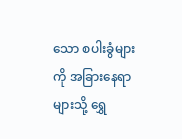သော စပါးခွံများကို အခြားနေရာများသို့ ရွှေ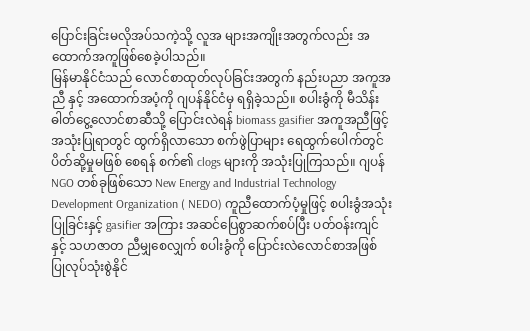ပြောင်းခြင်းမလိုအပ်သကဲ့သို့ လူအ များအကျိုးအတွက်လည်း အထောက်အကူဖြစ်စေခဲ့ပါသည်။
မြန်မာနိုင်ငံသည် လောင်စာထုတ်လုပ်ခြင်းအတွက် နည်းပညာ အကူအညီ နှင့် အထောက်အပံ့ကို ဂျပန်နိုင်ငံမှ ရရှိခဲ့သည်။ စပါးခွံကို မီသိန်းဓါတ်ငွေ့လောင်စာဆီသို့ ပြောင်းလဲရန် biomass gasifier အကူအညီဖြင့် အသုံးပြုရာတွင် ထွက်ရှိလာသော စက်ဖွဲပြာများ ရေထွက်ပေါက်တွင် ပိတ်ဆို့မှုမဖြစ် စေရန် စက်၏ clogs များကို အသုံးပြုကြသည်။ ဂျပန် NGO တစ်ခုဖြစ်သော New Energy and Industrial Technology Development Organization ( NEDO) ကူညီထောက်ပံ့မှုဖြင့် စပါးခွံအသုံးပြုခြင်းနှင့် gasifier အကြား အဆင်ပြေစွာဆက်စပ်ပြီး ပတ်ဝန်းကျင်နှင့် သဟဇာတ ညီမျှစေလျှက် စပါးခွံကို ပြောင်းလဲလောင်စာအဖြစ် ပြုလုပ်သုံးစွဲနိုင်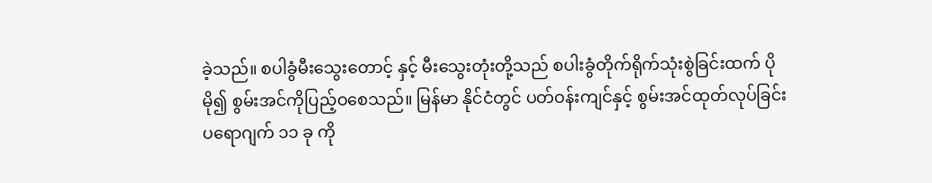ခဲ့သည်။ စပါခွံမီးသွေးတောင့် နှင့် မီးသွေးတုံးတို့သည် စပါးခွံတိုက်ရိုက်သုံးစွဲခြင်းထက် ပိုမို၍ စွမ်းအင်ကိုပြည့်ဝစေသည်။ မြန်မာ နိုင်ငံတွင် ပတ်ဝန်းကျင်နှင့် စွမ်းအင်ထုတ်လုပ်ခြင်း ပရောဂျက် ၁၁ ခု ကို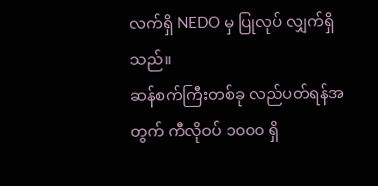လက်ရှိ NEDO မှ ပြုလုပ် လျှက်ရှိသည်။
ဆန်စက်ကြီးတစ်ခု လည်ပတ်ရန်အတွက် ကီလိုဝပ် ၁၀၀၀ ရှိ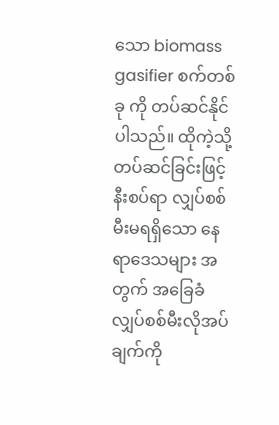သော biomass gasifier စက်တစ်ခု ကို တပ်ဆင်နိုင်ပါသည်။ ထိုကဲ့သို့ တပ်ဆင်ခြင်းဖြင့် နီးစပ်ရာ လျှပ်စစ်မီးမရရှိသော နေရာဒေသများ အတွက် အခြေခံ လျှပ်စစ်မီးလိုအပ်ချက်ကို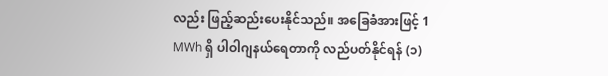လည်း ဖြည့်ဆည်းပေးနိုင်သည်။ အခြေခံအားဖြင့် 1 MWh ရှိ ပါဝါဂျနယ်ရေတာကို လည်ပတ်နိုင်ရန် (၁)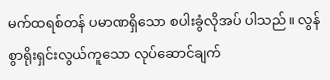မက်ထရစ်တန် ပမာဏရှိသော စပါးခွံလိုအပ် ပါသည်။ လွန်စွာရိုးရှင်းလွယ်ကူသော လုပ်ဆောင်ချက်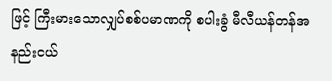ဖြင့် ကြီးမားသောလျှပ်စစ်ပမာဏကို စပါးခွံ မီလီယန်တန်အနည်းငယ်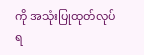ကို အသုံးပြုထုတ်လုပ်ရ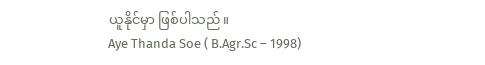ယူနိုင်မှာ ဖြစ်ပါသည်။
Aye Thanda Soe ( B.Agr.Sc – 1998)